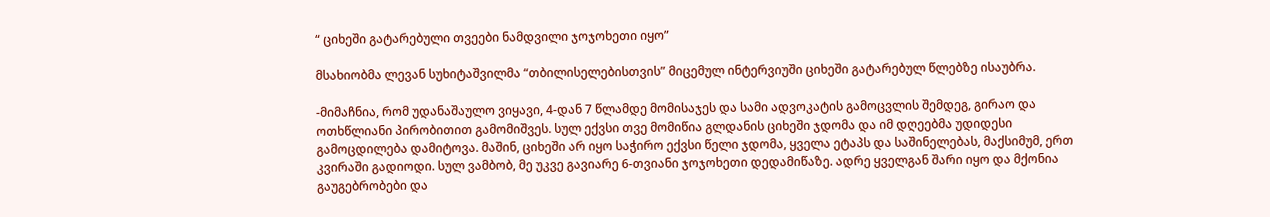“ ციხეში გატარებული თვეები ნამდვილი ჯოჯოხეთი იყო”

მსახიობმა ლევან სუხიტაშვილმა “თბილისელებისთვის” მიცემულ ინტერვიუში ციხეში გატარებულ წლებზე ისაუბრა.

-მიმაჩნია, რომ უდანაშაულო ვიყავი, 4-დან 7 წლამდე მომისაჯეს და სამი ადვოკატის გამოცვლის შემდეგ, გირაო და ოთხწლიანი პირობითით გამომიშვეს. სულ ექვსი თვე მომიწია გლდანის ციხეში ჯდომა და იმ დღეებმა უდიდესი გამოცდილება დამიტოვა. მაშინ, ციხეში არ იყო საჭირო ექვსი წელი ჯდომა, ყველა ეტაპს და საშინელებას, მაქსიმუმ, ერთ კვირაში გადიოდი. სულ ვამბობ, მე უკვე გავიარე 6-თვიანი ჯოჯოხეთი დედამიწაზე. ადრე ყველგან შარი იყო და მქონია გაუგებრობები და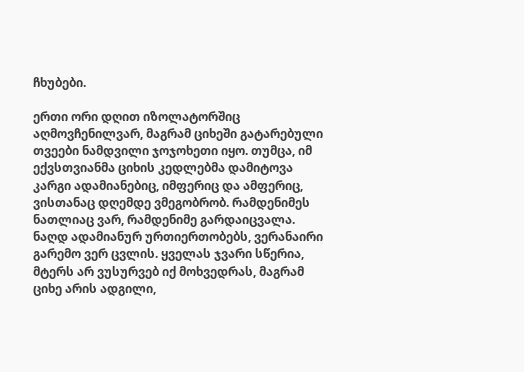ჩხუბები.

ერთი ორი დღით იზოლატორშიც აღმოვჩენილვარ, მაგრამ ციხეში გატარებული თვეები ნამდვილი ჯოჯოხეთი იყო. თუმცა, იმ ექვსთვიანმა ციხის კედლებმა დამიტოვა კარგი ადამიანებიც, იმფერიც და ამფერიც, ვისთანაც დღემდე ვმეგობრობ. რამდენიმეს ნათლიაც ვარ, რამდენიმე გარდაიცვალა. ნაღდ ადამიანურ ურთიერთობებს, ვერანაირი გარემო ვერ ცვლის. ყველას ჯვარი სწერია, მტერს არ ვუსურვებ იქ მოხვედრას, მაგრამ ციხე არის ადგილი,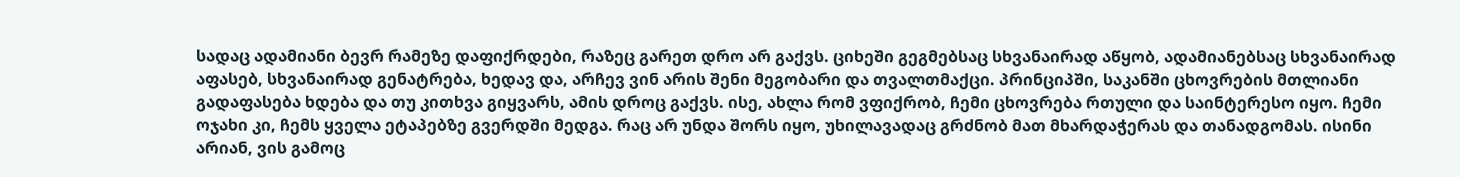სადაც ადამიანი ბევრ რამეზე დაფიქრდები, რაზეც გარეთ დრო არ გაქვს. ციხეში გეგმებსაც სხვანაირად აწყობ, ადამიანებსაც სხვანაირად აფასებ, სხვანაირად გენატრება, ხედავ და, არჩევ ვინ არის შენი მეგობარი და თვალთმაქცი. პრინციპში, საკანში ცხოვრების მთლიანი გადაფასება ხდება და თუ კითხვა გიყვარს, ამის დროც გაქვს. ისე, ახლა რომ ვფიქრობ, ჩემი ცხოვრება რთული და საინტერესო იყო. ჩემი ოჯახი კი, ჩემს ყველა ეტაპებზე გვერდში მედგა. რაც არ უნდა შორს იყო, უხილავადაც გრძნობ მათ მხარდაჭერას და თანადგომას. ისინი არიან, ვის გამოც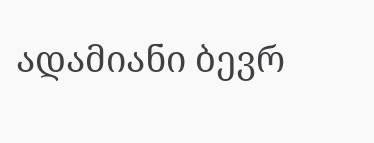ადამიანი ბევრ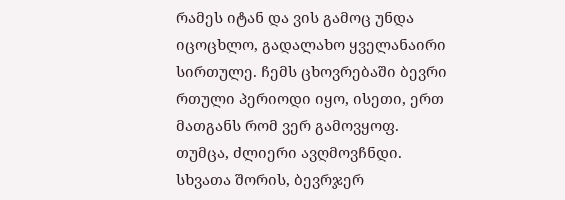რამეს იტან და ვის გამოც უნდა იცოცხლო, გადალახო ყველანაირი სირთულე. ჩემს ცხოვრებაში ბევრი რთული პერიოდი იყო, ისეთი, ერთ მათგანს რომ ვერ გამოვყოფ. თუმცა, ძლიერი ავღმოვჩნდი. სხვათა შორის, ბევრჯერ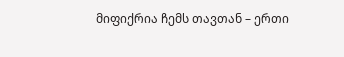მიფიქრია ჩემს თავთან – ერთი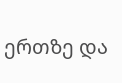ერთზე და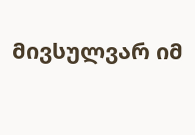მივსულვარ იმ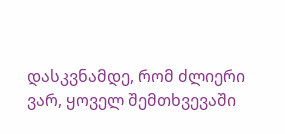დასკვნამდე, რომ ძლიერი ვარ, ყოველ შემთხვევაში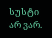სუსტი არ ვარ.